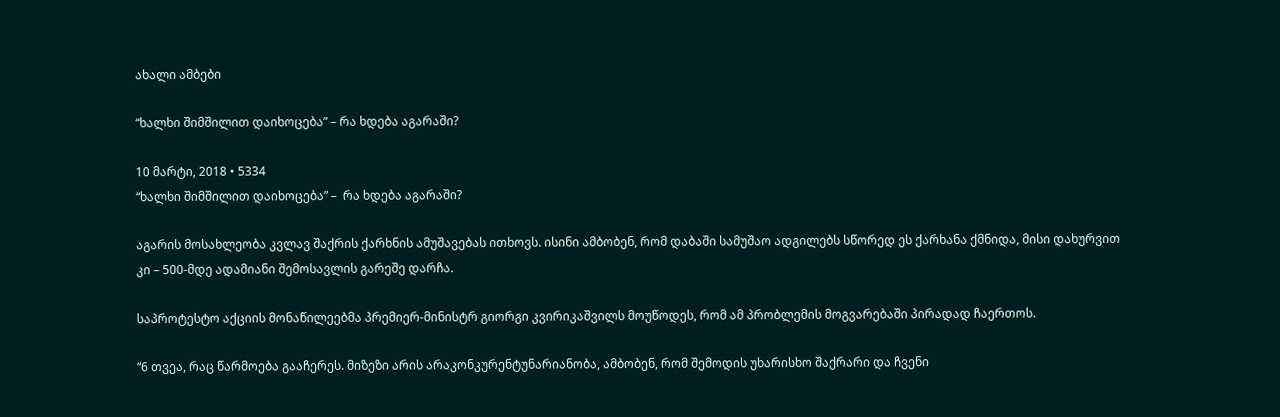ახალი ამბები

“ხალხი შიმშილით დაიხოცება” – რა ხდება აგარაში?

10 მარტი, 2018 • 5334
“ხალხი შიმშილით დაიხოცება” –  რა ხდება აგარაში?

აგარის მოსახლეობა კვლავ შაქრის ქარხნის ამუშავებას ითხოვს. ისინი ამბობენ, რომ დაბაში სამუშაო ადგილებს სწორედ ეს ქარხანა ქმნიდა, მისი დახურვით კი – 500-მდე ადამიანი შემოსავლის გარეშე დარჩა.

საპროტესტო აქციის მონაწილეებმა პრემიერ-მინისტრ გიორგი კვირიკაშვილს მოუწოდეს, რომ ამ პრობლემის მოგვარებაში პირადად ჩაერთოს.

“6 თვეა, რაც წარმოება გააჩერეს. მიზეზი არის არაკონკურენტუნარიანობა, ამბობენ, რომ შემოდის უხარისხო შაქრარი და ჩვენი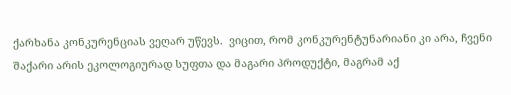ქარხანა კონკურენციას ვეღარ უწევს.  ვიცით, რომ კონკურენტუნარიანი კი არა, ჩვენი შაქარი არის ეკოლოგიურად სუფთა და მაგარი პროდუქტი, მაგრამ აქ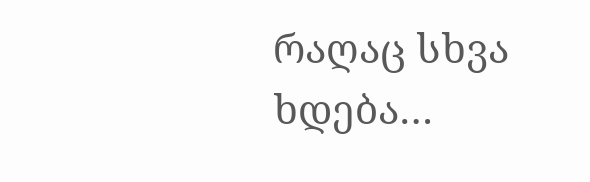რაღაც სხვა ხდება…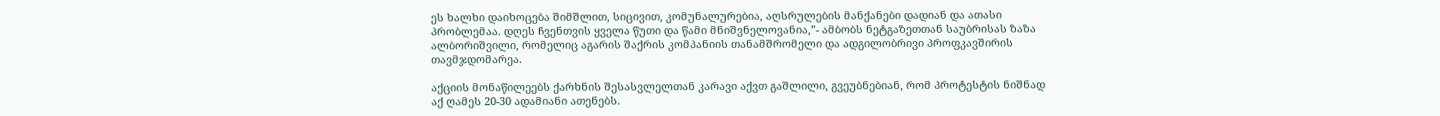ეს ხალხი დაიხოცება შიმშლით, სიცივით, კომუნალურებია, აღსრულების მანქანები დადიან და ათასი პრობლემაა. დღეს ჩვენთვის ყველა წუთი და წამი მნიშვნელოვანია,”- ამბობს ნეტგაზეთთან საუბრისას ზაზა ალბორიშვილი, რომელიც აგარის შაქრის კომპანიის თანამშრომელი და ადგილობრივი პროფკავშირის თავმჯდომარეა.

აქციის მონაწილეებს ქარხნის შესასვლელთან კარავი აქვთ გაშლილი, გვეუბნებიან, რომ პროტესტის ნიშნად აქ ღამეს 20-30 ადამიანი ათენებს.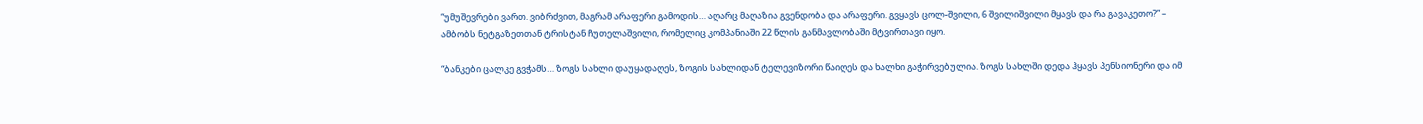“უმუშევრები ვართ. ვიბრძვით, მაგრამ არაფერი გამოდის… აღარც მაღაზია გვენდობა და არაფერი. გვყავს ცოლ-შვილი, 6 შვილიშვილი მყავს და რა გავაკეთო?” – ამბობს ნეტგაზეთთან ტრისტან ჩუთელაშვილი, რომელიც კომპანიაში 22 წლის განმავლობაში მტვირთავი იყო.

“ბანკები ცალკე გვჭამს… ზოგს სახლი დაუყადაღეს, ზოგის სახლიდან ტელევიზორი წაიღეს და ხალხი გაჭირვებულია. ზოგს სახლში დედა ჰყავს პენსიონერი და იმ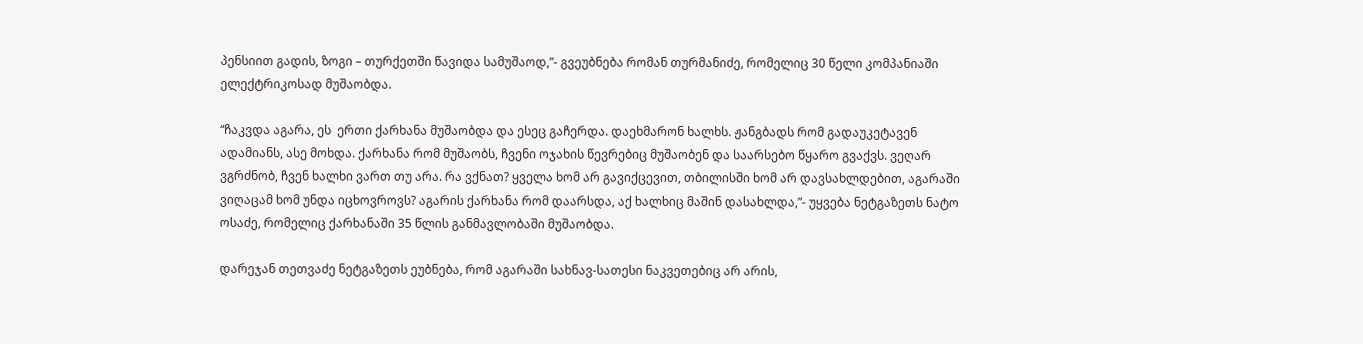პენსიით გადის, ზოგი – თურქეთში წავიდა სამუშაოდ,”- გვეუბნება რომან თურმანიძე, რომელიც 30 წელი კომპანიაში ელექტრიკოსად მუშაობდა.

“ჩაკვდა აგარა, ეს  ერთი ქარხანა მუშაობდა და ესეც გაჩერდა. დაეხმარონ ხალხს. ჟანგბადს რომ გადაუკეტავენ ადამიანს, ასე მოხდა. ქარხანა რომ მუშაობს, ჩვენი ოჯახის წევრებიც მუშაობენ და საარსებო წყარო გვაქვს. ვეღარ ვგრძნობ, ჩვენ ხალხი ვართ თუ არა. რა ვქნათ? ყველა ხომ არ გავიქცევით, თბილისში ხომ არ დავსახლდებით, აგარაში ვიღაცამ ხომ უნდა იცხოვროვს? აგარის ქარხანა რომ დაარსდა, აქ ხალხიც მაშინ დასახლდა,”- უყვება ნეტგაზეთს ნატო ოსაძე, რომელიც ქარხანაში 35 წლის განმავლობაში მუშაობდა.

დარეჯან თეთვაძე ნეტგაზეთს ეუბნება, რომ აგარაში სახნავ-სათესი ნაკვეთებიც არ არის,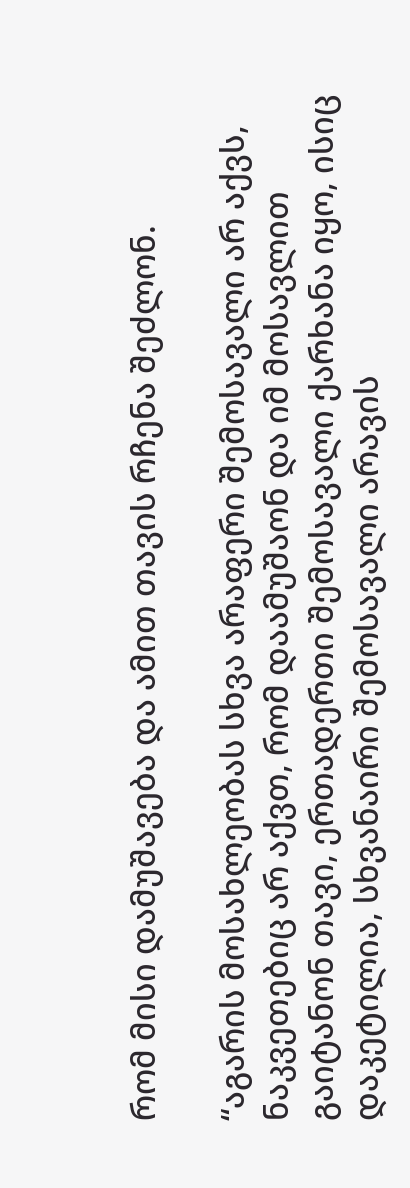რომ მისი დამუშავება და ამით თავის რჩენა შეძლონ.

“აგარის მოსახლეობას სხვა არაფერი შემოსავალი არ აქვს, ნაკვეთებიც არ აქვთ, რომ დაამუშაონ და იმ მოსავლით გაიტანონ თავი, ერთადერთი შემოსავალი ქარხანა იყო, ისიც დაკეტილია, სხვანაირი შემოსავალი არავის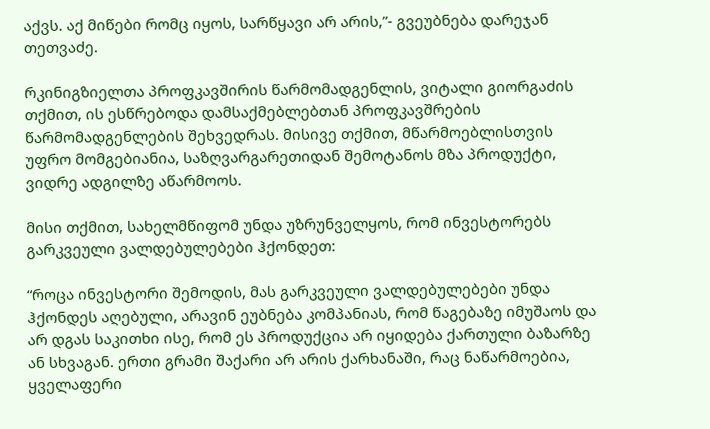აქვს. აქ მიწები რომც იყოს, სარწყავი არ არის,”- გვეუბნება დარეჯან თეთვაძე.

რკინიგზიელთა პროფკავშირის წარმომადგენლის, ვიტალი გიორგაძის თქმით, ის ესწრებოდა დამსაქმებლებთან პროფკავშრების წარმომადგენლების შეხვედრას. მისივე თქმით, მწარმოებლისთვის უფრო მომგებიანია, საზღვარგარეთიდან შემოტანოს მზა პროდუქტი, ვიდრე ადგილზე აწარმოოს.

მისი თქმით, სახელმწიფომ უნდა უზრუნველყოს, რომ ინვესტორებს გარკვეული ვალდებულებები ჰქონდეთ:

“როცა ინვესტორი შემოდის, მას გარკვეული ვალდებულებები უნდა ჰქონდეს აღებული, არავინ ეუბნება კომპანიას, რომ წაგებაზე იმუშაოს და არ დგას საკითხი ისე, რომ ეს პროდუქცია არ იყიდება ქართული ბაზარზე ან სხვაგან. ერთი გრამი შაქარი არ არის ქარხანაში, რაც ნაწარმოებია, ყველაფერი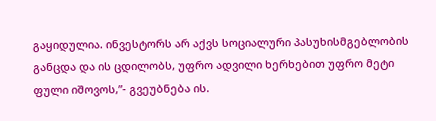გაყიდულია. ინვესტორს არ აქვს სოციალური პასუხისმგებლობის განცდა და ის ცდილობს, უფრო ადვილი ხერხებით უფრო მეტი ფული იშოვოს,”- გვეუბნება ის.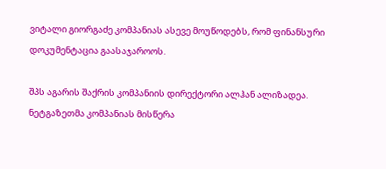ვიტალი გიორგაძე კომპანიას ასევე მოუწოდებს, რომ ფინანსური დოკუმენტაცია გაასაჯაროოს.

შპს აგარის შაქრის კომპანიის დირექტორი ალჰან ალიზადეა. ნეტგაზეთმა კომპანიას მისწერა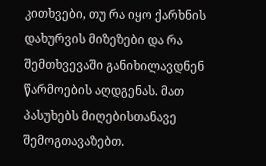კითხვები, თუ რა იყო ქარხნის დახურვის მიზეზები და რა შემთხვევაში განიხილავდნენ წარმოების აღდგენას. მათ პასუხებს მიღებისთანავე შემოგთავაზებთ.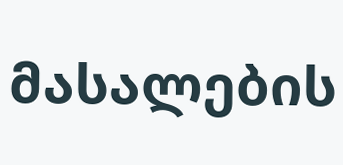მასალების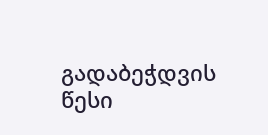გადაბეჭდვის წესი